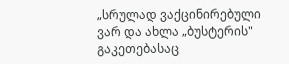„სრულად ვაქცინირებული ვარ და ახლა „ბუსტერის" გაკეთებასაც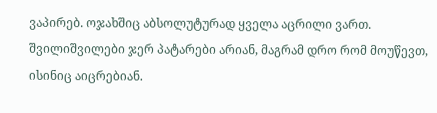ვაპირებ. ოჯახშიც აბსოლუტურად ყველა აცრილი ვართ. შვილიშვილები ჯერ პატარები არიან, მაგრამ დრო რომ მოუწევთ, ისინიც აიცრებიან.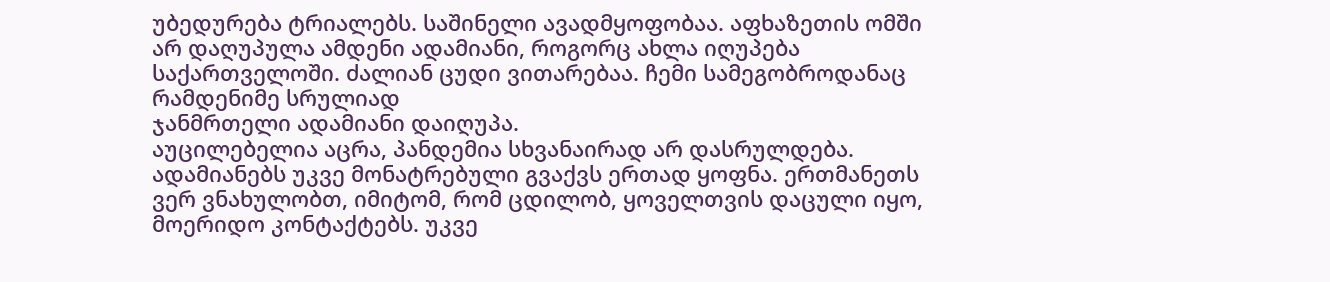უბედურება ტრიალებს. საშინელი ავადმყოფობაა. აფხაზეთის ომში არ დაღუპულა ამდენი ადამიანი, როგორც ახლა იღუპება საქართველოში. ძალიან ცუდი ვითარებაა. ჩემი სამეგობროდანაც რამდენიმე სრულიად
ჯანმრთელი ადამიანი დაიღუპა.
აუცილებელია აცრა, პანდემია სხვანაირად არ დასრულდება. ადამიანებს უკვე მონატრებული გვაქვს ერთად ყოფნა. ერთმანეთს ვერ ვნახულობთ, იმიტომ, რომ ცდილობ, ყოველთვის დაცული იყო, მოერიდო კონტაქტებს. უკვე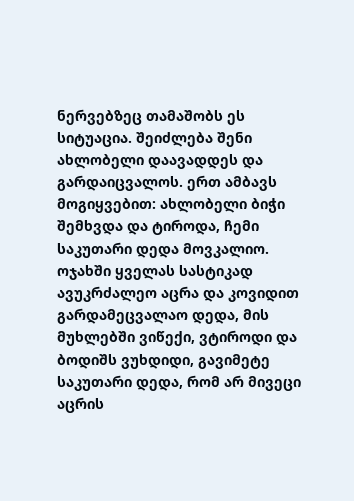ნერვებზეც თამაშობს ეს სიტუაცია. შეიძლება შენი ახლობელი დაავადდეს და გარდაიცვალოს. ერთ ამბავს მოგიყვებით: ახლობელი ბიჭი შემხვდა და ტიროდა, ჩემი საკუთარი დედა მოვკალიო. ოჯახში ყველას სასტიკად ავუკრძალეო აცრა და კოვიდით გარდამეცვალაო დედა, მის მუხლებში ვიწექი, ვტიროდი და ბოდიშს ვუხდიდი, გავიმეტე საკუთარი დედა, რომ არ მივეცი აცრის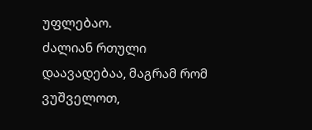უფლებაო.
ძალიან რთული დაავადებაა, მაგრამ რომ ვუშველოთ,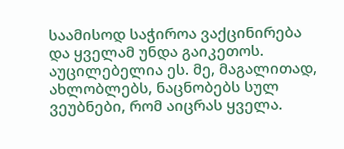საამისოდ საჭიროა ვაქცინირება და ყველამ უნდა გაიკეთოს. აუცილებელია ეს. მე, მაგალითად, ახლობლებს, ნაცნობებს სულ ვეუბნები, რომ აიცრას ყველა.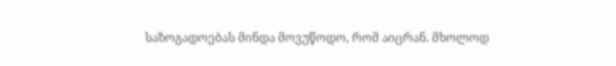საზოგადოებას მინდა მოვუწოდო, რომ აიცრან. მხოლოდ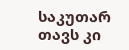საკუთარ თავს კი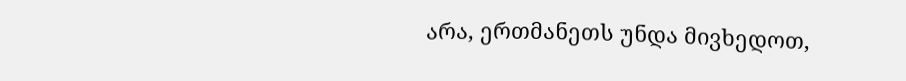არა, ერთმანეთს უნდა მივხედოთ,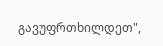გავუფრთხილდეთ",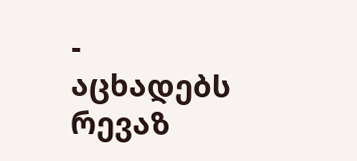- აცხადებს რევაზ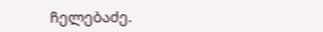ჩელებაძე.